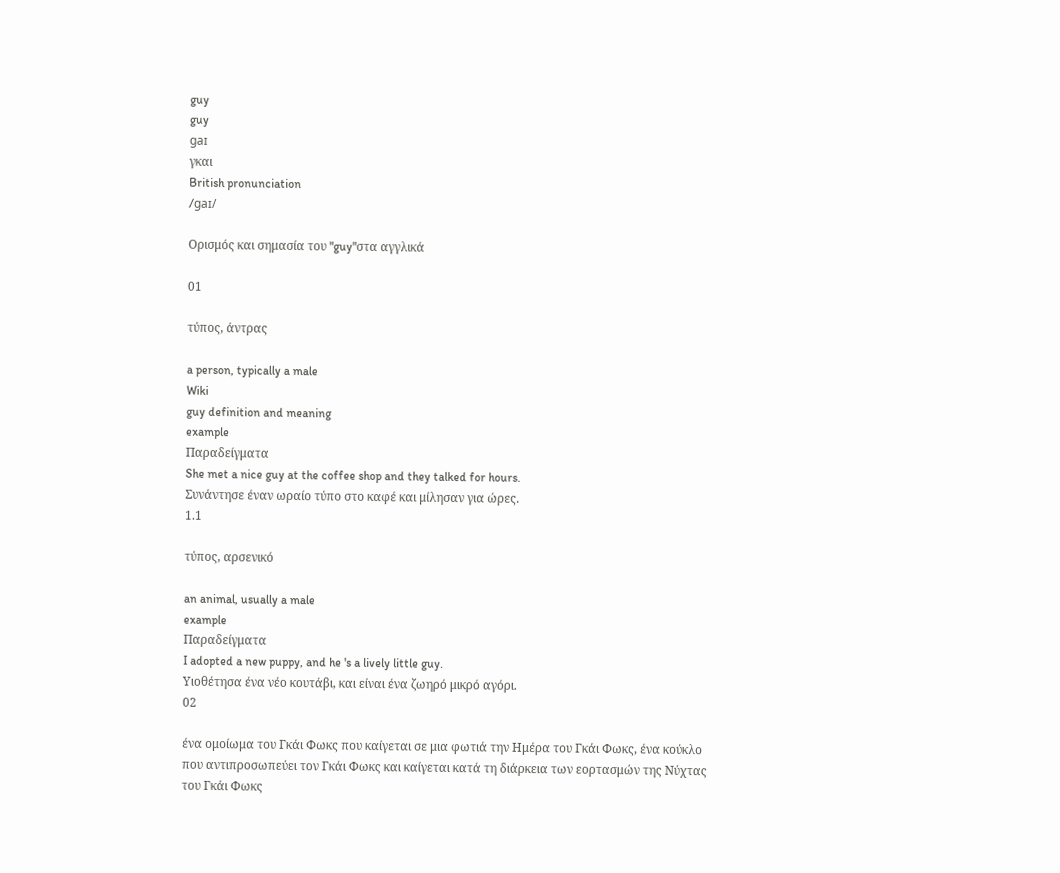guy
guy
gaɪ
γκαι
British pronunciation
/ɡaɪ/

Ορισμός και σημασία του "guy"στα αγγλικά

01

τύπος, άντρας

a person, typically a male
Wiki
guy definition and meaning
example
Παραδείγματα
She met a nice guy at the coffee shop and they talked for hours.
Συνάντησε έναν ωραίο τύπο στο καφέ και μίλησαν για ώρες.
1.1

τύπος, αρσενικό

an animal, usually a male
example
Παραδείγματα
I adopted a new puppy, and he 's a lively little guy.
Υιοθέτησα ένα νέο κουτάβι, και είναι ένα ζωηρό μικρό αγόρι.
02

ένα ομοίωμα του Γκάι Φωκς που καίγεται σε μια φωτιά την Ημέρα του Γκάι Φωκς, ένα κούκλο που αντιπροσωπεύει τον Γκάι Φωκς και καίγεται κατά τη διάρκεια των εορτασμών της Νύχτας του Γκάι Φωκς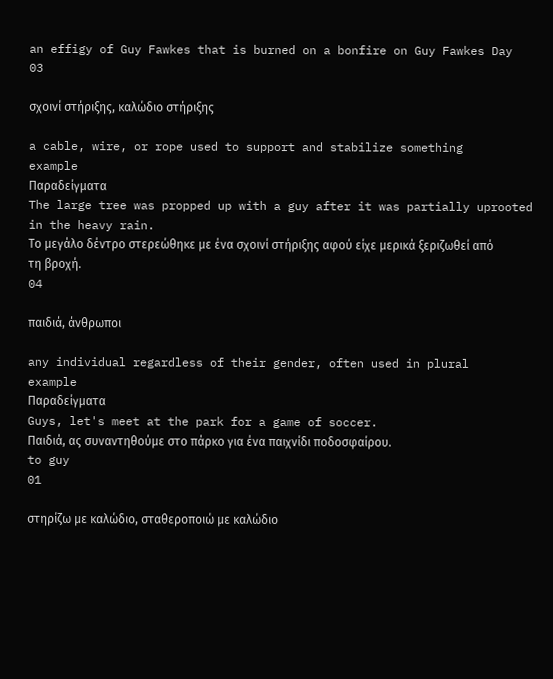an effigy of Guy Fawkes that is burned on a bonfire on Guy Fawkes Day
03

σχοινί στήριξης, καλώδιο στήριξης

a cable, wire, or rope used to support and stabilize something
example
Παραδείγματα
The large tree was propped up with a guy after it was partially uprooted in the heavy rain.
Το μεγάλο δέντρο στερεώθηκε με ένα σχοινί στήριξης αφού είχε μερικά ξεριζωθεί από τη βροχή.
04

παιδιά, άνθρωποι

any individual regardless of their gender, often used in plural
example
Παραδείγματα
Guys, let's meet at the park for a game of soccer.
Παιδιά, ας συναντηθούμε στο πάρκο για ένα παιχνίδι ποδοσφαίρου.
to guy
01

στηρίζω με καλώδιο, σταθεροποιώ με καλώδιο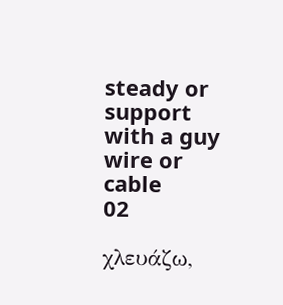steady or support with a guy wire or cable
02

χλευάζω,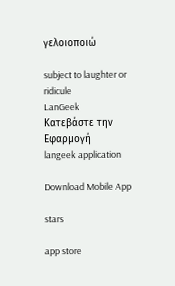γελοιοποιώ

subject to laughter or ridicule
LanGeek
Κατεβάστε την Εφαρμογή
langeek application

Download Mobile App

stars

app store